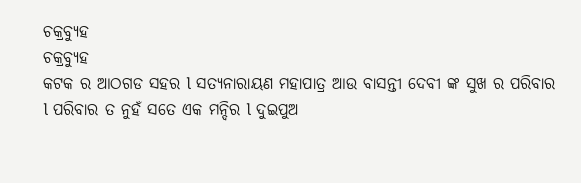ଚକ୍ରବ୍ୟୁହ
ଚକ୍ରବ୍ୟୁହ
କଟକ ର ଆଠଗଡ ସହର l ସତ୍ୟନାରାୟଣ ମହାପାତ୍ର ଆଉ ବାସନ୍ତୀ ଦେବୀ ଙ୍କ ସୁଖ ର ପରିବାର l ପରିବାର ତ ନୁହଁ ସତେ ଏକ ମନ୍ଦିର l ଦୁଇପୁଅ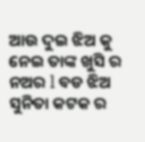ଆଉ ଦୁଇ ଝିଅ କୁ ନେଇ ତାଙ୍କ ଖୁସି ର ନଅର l ବଡ ଝିଅ ସୁନିତା କଟକ ର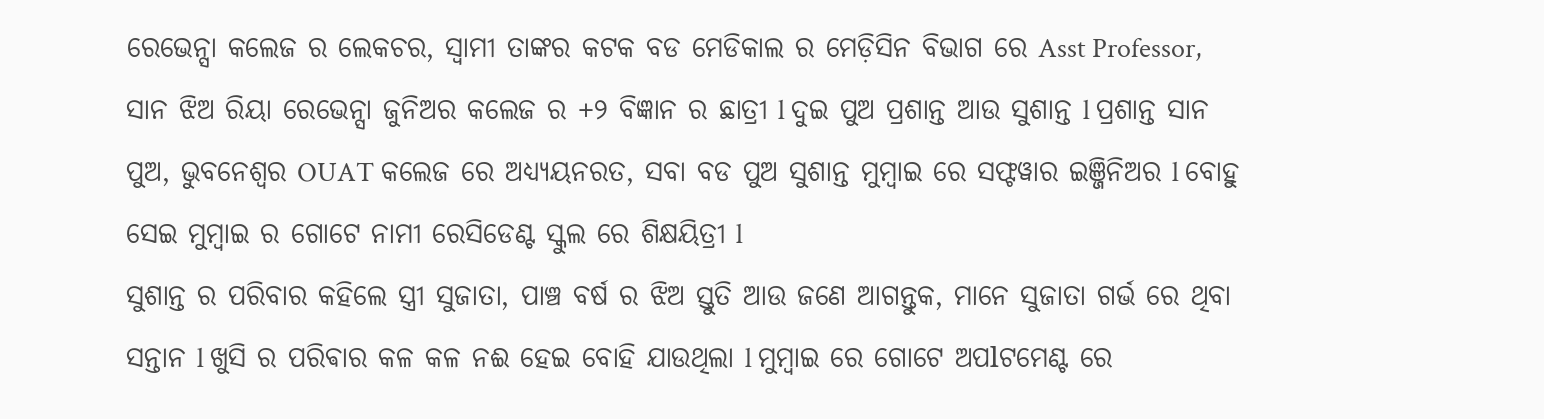ରେଭେନ୍ସା କଲେଜ ର ଲେକଚର, ସ୍ୱାମୀ ତାଙ୍କର କଟକ ବଡ ମେଡିକାଲ ର ମେଡ଼ିସିନ ବିଭାଗ ରେ Asst Professor, ସାନ ଝିଅ ରିୟା ରେଭେନ୍ସା ଜୁନିଅର କଲେଜ ର +୨ ବିଜ୍ଞାନ ର ଛାତ୍ରୀ l ଦୁଇ ପୁଅ ପ୍ରଶାନ୍ତ ଆଉ ସୁଶାନ୍ତ l ପ୍ରଶାନ୍ତ ସାନ ପୁଅ, ଭୁବନେଶ୍ୱର OUAT କଲେଜ ରେ ଅଧ୍ୟ୍ୟୟନରତ, ସବା ବଡ ପୁଅ ସୁଶାନ୍ତ ମୁମ୍ବାଇ ରେ ସଫ୍ଟୱାର ଇଞ୍ଜିନିଅର l ବୋହୁ ସେଇ ମୁମ୍ବାଇ ର ଗୋଟେ ନାମୀ ରେସିଡେଣ୍ଟ ସ୍କୁଲ ରେ ଶିକ୍ଷୟିତ୍ରୀ l
ସୁଶାନ୍ତ ର ପରିବାର କହିଲେ ସ୍ତ୍ରୀ ସୁଜାତା, ପାଞ୍ଚ ବର୍ଷ ର ଝିଅ ସ୍ତୁତି ଆଉ ଜଣେ ଆଗନ୍ତୁକ, ମାନେ ସୁଜାତା ଗର୍ଭ ରେ ଥିବା ସନ୍ତାନ l ଖୁସି ର ପରିଵାର କଳ କଳ ନଈ ହେଇ ବୋହି ଯାଉଥିଲା l ମୁମ୍ବାଇ ରେ ଗୋଟେ ଅପlଟମେଣ୍ଟ ରେ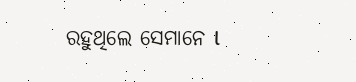ରହୁଥିଲେ ସେମାନେ l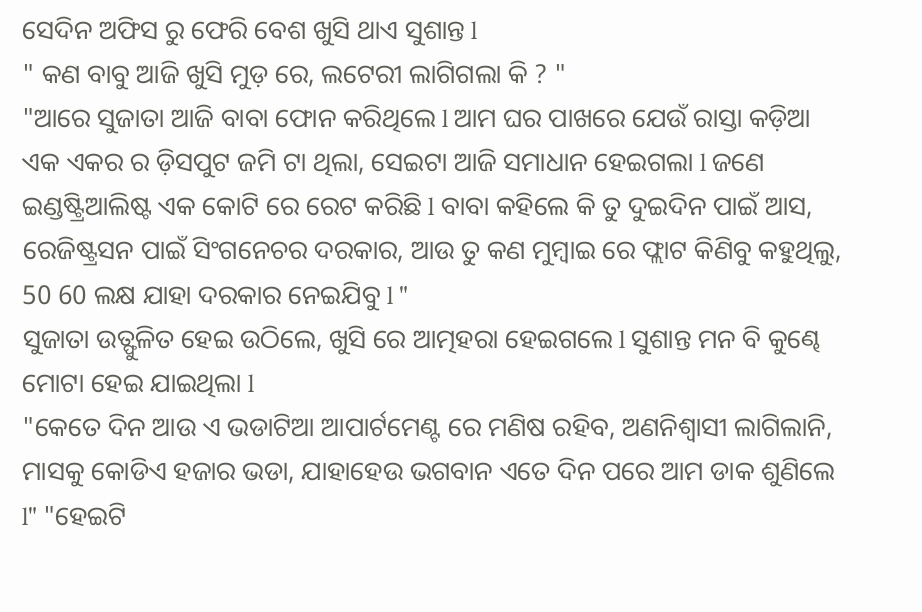ସେଦିନ ଅଫିସ ରୁ ଫେରି ବେଶ ଖୁସି ଥାଏ ସୁଶାନ୍ତ l
" କଣ ବାବୁ ଆଜି ଖୁସି ମୁଡ଼ ରେ, ଲଟେରୀ ଲାଗିଗଲା କି ? "
"ଆରେ ସୁଜାତା ଆଜି ବାବା ଫୋନ କରିଥିଲେ l ଆମ ଘର ପାଖରେ ଯେଉଁ ରାସ୍ତା କଡ଼ିଆ ଏକ ଏକର ର ଡ଼ିସପୁଟ ଜମି ଟା ଥିଲା, ସେଇଟା ଆଜି ସମାଧାନ ହେଇଗଲା l ଜଣେ ଇଣ୍ଡଷ୍ଟ୍ରିଆଲିଷ୍ଟ ଏକ କୋଟି ରେ ରେଟ କରିଛି l ବାବା କହିଲେ କି ତୁ ଦୁଇଦିନ ପାଇଁ ଆସ, ରେଜିଷ୍ଟ୍ରସନ ପାଇଁ ସିଂଗନେଚର ଦରକାର, ଆଉ ତୁ କଣ ମୁମ୍ବାଇ ରେ ଫ୍ଲାଟ କିଣିବୁ କହୁଥିଲୁ, 50 60 ଲକ୍ଷ ଯାହା ଦରକାର ନେଇଯିବୁ l "
ସୁଜାତା ଉତ୍ଫୁଳିତ ହେଇ ଉଠିଲେ, ଖୁସି ରେ ଆତ୍ମହରା ହେଇଗଲେ l ସୁଶାନ୍ତ ମନ ବି କୁଣ୍ଢେ ମୋଟା ହେଇ ଯାଇଥିଲା l
"କେତେ ଦିନ ଆଉ ଏ ଭଡାଟିଆ ଆପାର୍ଟମେଣ୍ଟ ରେ ମଣିଷ ରହିବ, ଅଣନିଶ୍ୱାସୀ ଲାଗିଲାନି, ମାସକୁ କୋଡିଏ ହଜାର ଭଡା, ଯାହାହେଉ ଭଗବାନ ଏତେ ଦିନ ପରେ ଆମ ଡାକ ଶୁଣିଲେ l" "ହେଇଟି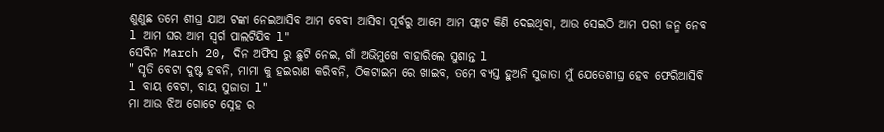ଶୁଣୁଛ ତମେ ଶୀଘ୍ର ଯାଅ ଟଙ୍କା ନେଇଆସିବ ଆମ ବେବୀ ଆସିବା ପୂର୍ବରୁ ଆମେ ଆମ ଫ୍ଲାଟ କିଣି ଦେଇଥିବା, ଆଉ ସେଇଠି ଆମ ପରୀ ଜନ୍ମ ନେବ l ଆମ ଘର ଆମ ସ୍ୱର୍ଗ ପାଲଟିଯିବ l"
ସେଦିନ March 20, ଦିନ ଅଫିସ ରୁ ଛୁଟି ନେଇ, ଗାଁ ଅଭିମୁଖେ ବାହାରିଲେ ସୁଶାନ୍ତ l
" ସୃତି ବେଟା ଦୁଷ୍ଟ ହବନି, ମାମା କୁ ହଇରାଣ କରିବନି, ଠିକଟାଇମ ରେ ଖାଇବ, ତମେ ବ୍ୟସ୍ତ ହୁଅନି ସୁଜାତା ମୁଁ ଯେତେଶୀଘ୍ର ହେବ ଫେରିଆସିବି l ବାୟ ବେଟା, ବାୟ ସୁଜାତା l"
ମା ଆଉ ଝିଅ ଗୋଟେ ସ୍ନେହ ର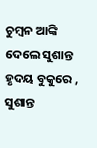ଚୁମ୍ବନ ଆଙ୍କି ଦେଲେ ସୁଶାନ୍ତ ହୃଦୟ ବୁକୁରେ , ସୁଶାନ୍ତ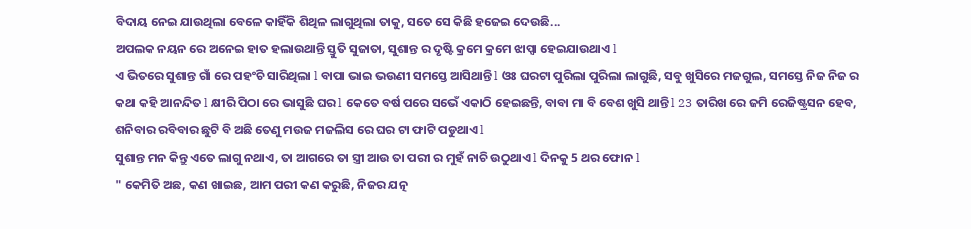ବିଦାୟ ନେଇ ଯାଉଥିଲା ବେଳେ କାହିଁକି ଶିଥିଳ ଲାଗୁଥିଲା ତାକୁ, ସତେ ସେ କିଛି ହଜେଇ ଦେଉଛି...
ଅପଲକ ନୟନ ରେ ଅନେଇ ହାତ ହଲାଉଥାନ୍ତି ସ୍ତୁତି ସୁଜାତା, ସୁଶାନ୍ତ ର ଦୃଷ୍ଟି କ୍ରମେ କ୍ରମେ ଝାପ୍ସା ହେଇଯାଉଥାଏ l
ଏ ଭିତରେ ସୁଶାନ୍ତ ଗାଁ ରେ ପହଂଚି ସାରିଥିଲା l ବାପା ଭାଇ ଭଉଣୀ ସମସ୍ତେ ଆସିଥାନ୍ତି l ଓଃ ଘରଟା ପୁରିଲା ପୁରିଲା ଲାଗୁଛି, ସବୁ ଖୁସିରେ ମଜଗୁଲ, ସମସ୍ତେ ନିଜ ନିଜ ର କଥା କହି ଆନନ୍ଦିତ l କ୍ଷୀରି ପିଠା ରେ ଭାସୁଛି ଘର l କେତେ ବର୍ଷ ପରେ ସଭେଁ ଏକାଠି ହେଇଛନ୍ତି, ବାବା ମା ବି ବେଶ ଖୁସି ଥାନ୍ତି l 23 ତାରିଖ ରେ ଜମି ରେଜିଷ୍ଟ୍ରସନ ହେବ, ଶନିବାର ରବିବାର ଛୁଟି ବି ଅଛି ତେଣୁ ମଉଜ ମଜଲିସ ରେ ଘର ଟା ଫାଟି ପଡୁଥାଏ l
ସୁଶାନ୍ତ ମନ କିନ୍ତୁ ଏତେ ଲାଗୁ ନଥାଏ, ତା ଆଗରେ ତା ସ୍ତ୍ରୀ ଆଉ ତା ପରୀ ର ମୁହଁ ନାଚି ଉଠୁଥାଏ l ଦିନକୁ 5 ଥର ଫୋନ l
" କେମିତି ଅଛ, କଣ ଖାଇଛ, ଆମ ପରୀ କଣ କରୁଛି, ନିଜର ଯତ୍ନ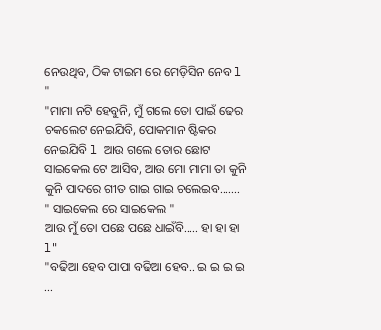ନେଉଥିବ, ଠିକ ଟାଇମ ରେ ମେଡ଼ିସିନ ନେବ l "
"ମାମା ନଟି ହେବୁନି, ମୁଁ ଗଲେ ତୋ ପାଇଁ ଢେର ଚକଲେଟ ନେଇଯିବି, ପୋକମାନ ଷ୍ଟିକର ନେଇଯିବି l ଆଉ ଗଲେ ତୋର ଛୋଟ ସାଇକେଲ ଟେ ଆସିବ, ଆଉ ମୋ ମାମା ତା କୁନି କୁନି ପାଦରେ ଗୀତ ଗାଇ ଗାଇ ଚଲେଇବ.......
" ସାଇକେଲ ରେ ସାଇକେଲ "
ଆଉ ମୁଁ ତୋ ପଛେ ପଛେ ଧାଇଁବି..... ହା ହା ହା l"
"ବଢିଆ ହେବ ପାପା ବଢିଆ ହେବ.. ଇ ଇ ଇ ଇ ...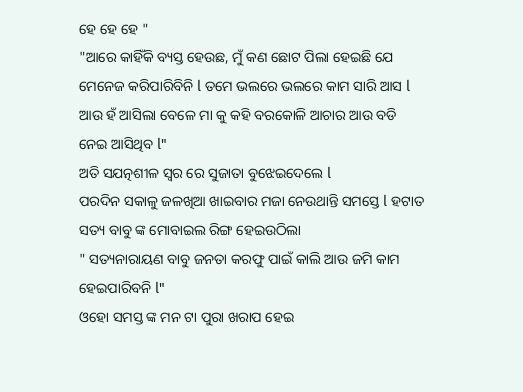ହେ ହେ ହେ "
"ଆରେ କାହିଁକି ବ୍ୟସ୍ତ ହେଉଛ, ମୁଁ କଣ ଛୋଟ ପିଲା ହେଇଛି ଯେ ମେନେଜ କରିପାରିବିନି l ତମେ ଭଲରେ ଭଲରେ କାମ ସାରି ଆସ l ଆଉ ହଁ ଆସିଲା ବେଳେ ମା କୁ କହି ବରକୋଳି ଆଚାର ଆଉ ବଡି ନେଇ ଆସିଥିବ l"
ଅତି ସଯତ୍ନଶୀଳ ସ୍ୱର ରେ ସୁଜାତା ବୁଝେଇଦେଲେ l
ପରଦିନ ସକାଳୁ ଜଳଖିଆ ଖାଇବାର ମଜା ନେଉଥାନ୍ତି ସମସ୍ତେ l ହଟାତ ସତ୍ୟ ବାବୁ ଙ୍କ ମୋବାଇଲ ରିଙ୍ଗ ହେଇଉଠିଲା
" ସତ୍ୟନାରାୟଣ ବାବୁ ଜନତା କରଫୁ ପାଇଁ କାଲି ଆଉ ଜମି କାମ ହେଇପାରିବନି l"
ଓହୋ ସମସ୍ତ ଙ୍କ ମନ ଟା ପୁରା ଖରାପ ହେଇ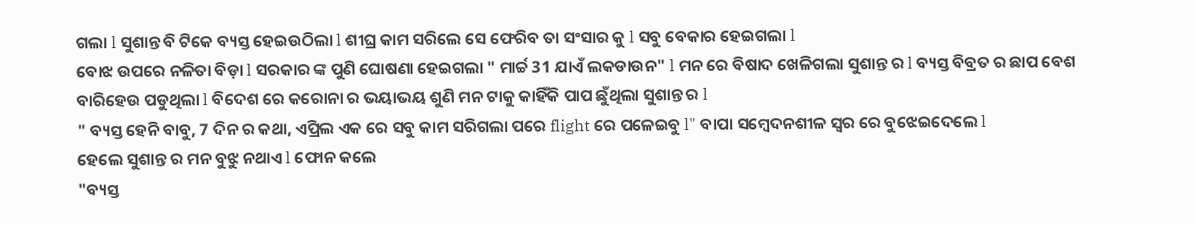ଗଲା l ସୁଶାନ୍ତ ବି ଟିକେ ବ୍ୟସ୍ତ ହେଇଉଠିଲା l ଶୀଘ୍ର କାମ ସରିଲେ ସେ ଫେରିବ ତା ସଂସାର କୁ l ସବୁ ବେକାର ହେଇଗଲା l
ବୋଝ ଉପରେ ନଳିତା ବିଡ଼ା l ସରକାର ଙ୍କ ପୁଣି ଘୋଷଣା ହେଇଗଲା " ମାର୍ଚ୍ଚ 31 ଯାଏଁ ଲକଡାଉନ" l ମନ ରେ ବିଷାଦ ଖେଳିଗଲା ସୁଶାନ୍ତ ର l ବ୍ୟସ୍ତ ବିବ୍ରତ ର ଛାପ ବେଶ ବାରିହେଉ ପଡୁଥିଲା l ବିଦେଶ ରେ କରୋନା ର ଭୟାଭୟ ଶୁଣି ମନ ଟାକୁ କାହିଁକି ପାପ ଛୁଁଥିଲା ସୁଶାନ୍ତ ର l
" ବ୍ୟସ୍ତ ହେନି ବାବୁ, 7 ଦିନ ର କଥା, ଏପ୍ରିଲ ଏକ ରେ ସବୁ କାମ ସରିଗଲା ପରେ flight ରେ ପଳେଇବୁ l" ବାପା ସମ୍ବେଦନଶୀଳ ସ୍ୱର ରେ ବୁଝେଇଦେଲେ l
ହେଲେ ସୁଶାନ୍ତ ର ମନ ବୁଝୁ ନଥାଏ l ଫୋନ କଲେ
"ବ୍ୟସ୍ତ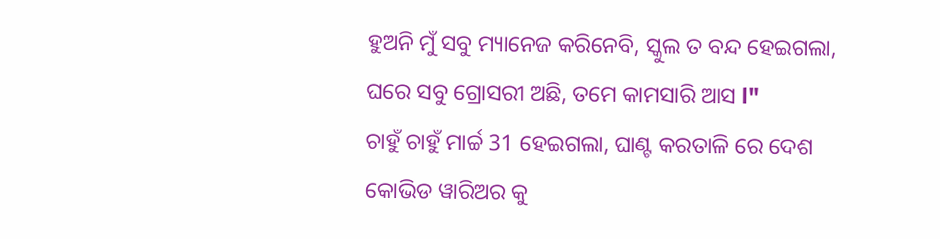ହୁଅନି ମୁଁ ସବୁ ମ୍ୟାନେଜ କରିନେବି, ସ୍କୁଲ ତ ବନ୍ଦ ହେଇଗଲା, ଘରେ ସବୁ ଗ୍ରୋସରୀ ଅଛି, ତମେ କାମସାରି ଆସ l"
ଚାହୁଁ ଚାହୁଁ ମାର୍ଚ୍ଚ 31 ହେଇଗଲା, ଘାଣ୍ଟ କରତାଳି ରେ ଦେଶ କୋଭିଡ ୱାରିଅର କୁ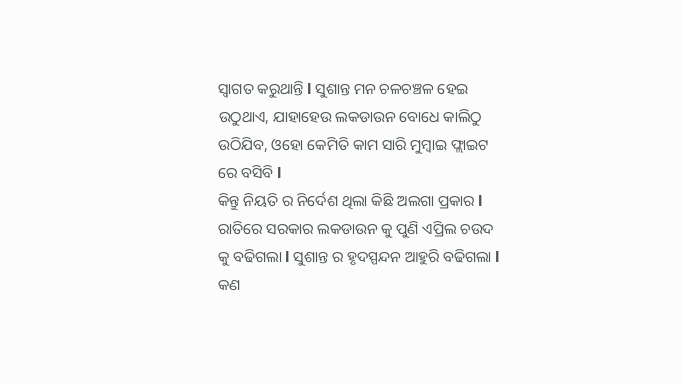ସ୍ୱାଗତ କରୁଥାନ୍ତି l ସୁଶାନ୍ତ ମନ ଚଳଚଞ୍ଚଳ ହେଇ ଉଠୁଥାଏ, ଯାହାହେଉ ଲକଡାଉନ ବୋଧେ କାଲିଠୁ ଉଠିଯିବ, ଓହୋ କେମିତି କାମ ସାରି ମୁମ୍ବାଇ ଫ୍ଲାଇଟ ରେ ବସିବି l
କିନ୍ତୁ ନିୟତି ର ନିର୍ଦେଶ ଥିଲା କିଛି ଅଲଗା ପ୍ରକାର l ରାତିରେ ସରକାର ଲକଡାଉନ କୁ ପୁଣି ଏପ୍ରିଲ ଚଉଦ କୁ ବଢିଗଲା l ସୁଶାନ୍ତ ର ହୃଦସ୍ପନ୍ଦନ ଆହୁରି ବଢିଗଲା l କଣ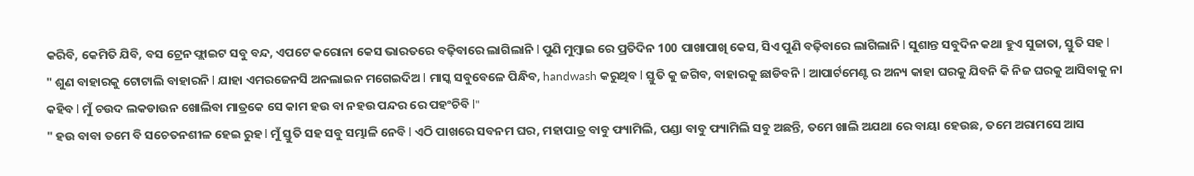କରିବି, କେମିତି ଯିବି, ବସ ଟ୍ରେନ ଫ୍ଲାଇଟ ସବୁ ବନ୍ଦ, ଏପଟେ କରୋନା କେସ ଭାରତରେ ବଢ଼ିବାରେ ଲାଗିଲାନି l ପୁଣି ମୁମ୍ବାଇ ରେ ପ୍ରତିଦିନ 100 ପାଖାପାଖି କେସ, ସିଏ ପୁଣି ବଢ଼ିବାରେ ଲାଗିଲାନି l ସୁଶାନ୍ତ ସବୁଦିନ କଥା ହୁଏ ସୁଜାତା, ସ୍ତୁତି ସହ l
" ଶୁଣ ବାହାରକୁ ଟୋଟାଲି ବାହାରନି l ଯାହା ଏମରଜେନସି ଅନଲାଇନ ମଗେଇଦିଅ l ମାସ୍କ ସବୁବେଳେ ପିନ୍ଧିବ, handwash କରୁଥିବ l ସ୍ତୁତି କୁ ଜଗିବ, ବାହାରକୁ ଛାଡିବନି l ଆପାର୍ଟମେଣ୍ଟ ର ଅନ୍ୟ କାହା ଘରକୁ ଯିବନି କି ନିଜ ଘରକୁ ଆସିବାକୁ ନା କହିବ l ମୁଁ ଚଉଦ ଲକଡାଉନ ଖୋଲିବା ମାତ୍ରକେ ସେ କାମ ହଉ ବା ନହଉ ପନ୍ଦର ରେ ପହଂଚିବି l"
" ହଉ ବାବା ତମେ ବି ସଚେତନଶୀଳ ହେଇ ରୁହ l ମୁଁ ସ୍ତୁତି ସହ ସବୁ ସମ୍ଭାଳି ନେବି l ଏଠି ପାଖରେ ସବନମ ଘର, ମହାପାତ୍ର ବାବୁ ଫ୍ୟାମିଲି, ପଣ୍ଡା ବାବୁ ଫ୍ୟାମିଲି ସବୁ ଅଛନ୍ତି, ତମେ ଖାଲି ଅଯଥା ରେ ବାୟା ହେଉଛ, ତମେ ଅରାମସେ ଆସ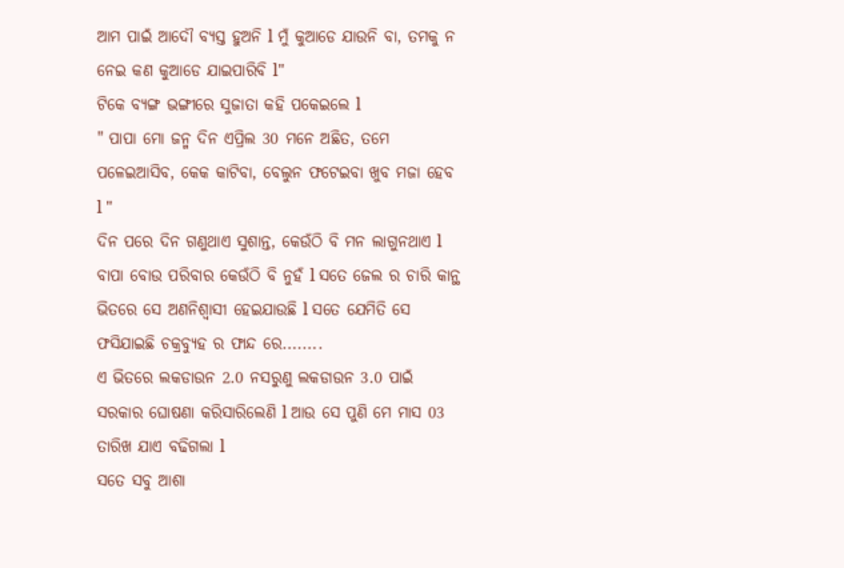ଆମ ପାଇଁ ଆଦୌ ବ୍ୟସ୍ତ ହୁଅନି l ମୁଁ କୁଆଡେ ଯାଉନି ବା, ତମକୁ ନ ନେଇ କଣ କୁଆଡେ ଯାଇପାରିବି l"
ଟିକେ ବ୍ୟଙ୍ଗ ଭଙ୍ଗୀରେ ସୁଜାତା କହି ପକେଇଲେ l
" ପାପା ମୋ ଜନ୍ମ ଦିନ ଏପ୍ରିଲ 30 ମନେ ଅଛିତ, ତମେ ପଳେଇଆସିବ, କେକ କାଟିବା, ବେଲୁନ ଫଟେଇବା ଖୁବ ମଜା ହେବ l "
ଦିନ ପରେ ଦିନ ଗଣୁଥାଏ ସୁଶାନ୍ତ, କେଉଁଠି ବି ମନ ଲାଗୁନଥାଏ l ବାପା ବୋଉ ପରିବାର କେଉଁଠି ବି ନୁହଁ l ସତେ ଜେଲ ର ଚାରି କାନ୍ଥ ଭିତରେ ସେ ଅଣନିଶ୍ୱାସୀ ହେଇଯାଉଛି l ସତେ ଯେମିତି ସେ ଫସିଯାଇଛି ଚକ୍ରବ୍ୟୁହ ର ଫାନ୍ଦ ରେ........
ଏ ଭିତରେ ଲକଡାଉନ 2.0 ନସରୁଣୁ ଲକଡାଉନ 3.0 ପାଇଁ ସରକାର ଘୋଷଣା କରିସାରିଲେଣି l ଆଉ ସେ ପୁଣି ମେ ମାସ 03 ତାରିଖ ଯାଏ ବଢିଗଲା l
ସତେ ସବୁ ଆଶା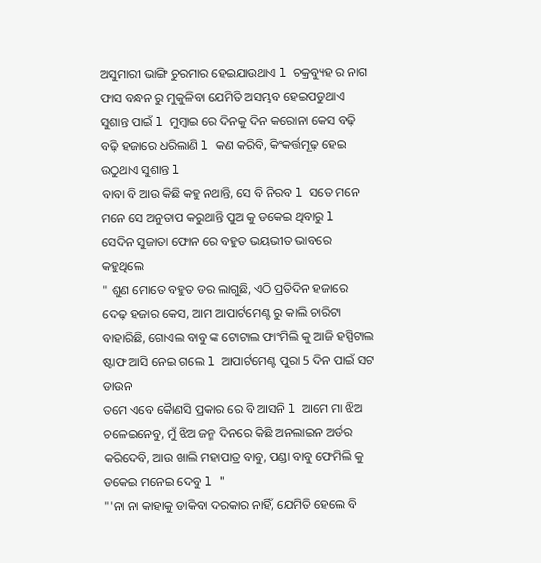ଅସୁମାରୀ ଭାଙ୍ଗି ଚୁରମାର ହେଇଯାଉଥାଏ l ଚକ୍ରବ୍ୟୁହ ର ନାଗ ଫାସ ବନ୍ଧନ ରୁ ମୁକୁଳିବା ଯେମିତି ଅସମ୍ଭବ ହେଇପଡୁଥାଏ ସୁଶାନ୍ତ ପାଇଁ l ମୁମ୍ବାଇ ରେ ଦିନକୁ ଦିନ କରୋନା କେସ ବଢ଼ି ବଢ଼ି ହଜାରେ ଧରିଲାଣି l କଣ କରିବି, କିଂକର୍ତ୍ତମୂଢ଼ ହେଇ ଉଠୁଥାଏ ସୁଶାନ୍ତ l
ବାବା ବି ଆଉ କିଛି କହୁ ନଥାନ୍ତି, ସେ ବି ନିରବ l ସତେ ମନେ ମନେ ସେ ଅନୁତାପ କରୁଥାନ୍ତି ପୁଅ କୁ ଡକେଇ ଥିବାରୁ l
ସେଦିନ ସୁଜାତା ଫୋନ ରେ ବହୁତ ଭୟଭୀତ ଭାବରେ କହୁଥିଲେ
" ଶୁଣ ମୋତେ ବହୁତ ଡର ଲାଗୁଛି, ଏଠି ପ୍ରତିଦିନ ହଜାରେ ଦେଢ଼ ହଜାର କେସ, ଆମ ଆପାର୍ଟମେଣ୍ଟ ରୁ କାଲି ଚାରିଟା ବାହାରିଛି, ଗୋଏଲ ବାବୁ ଙ୍କ ଟୋଟାଲ ଫାଂମିଲି କୁ ଆଜି ହସ୍ପିଟାଲ ଷ୍ଟାଫ ଆସି ନେଇ ଗଲେ l ଆପାର୍ଟମେଣ୍ଟ ପୁରା 5 ଦିନ ପାଇଁ ସଟ ଡାଉନ
ତମେ ଏବେ କୋୖଣସି ପ୍ରକାର ରେ ବି ଆସନି l ଆମେ ମା ଝିଅ ଚଳେଇନେବୁ, ମୁଁ ଝିଅ ଜନ୍ମ ଦିନରେ କିଛି ଅନଲାଇନ ଅର୍ଡର କରିଦେବି, ଆଉ ଖାଲି ମହାପାତ୍ର ବାବୁ, ପଣ୍ଡା ବାବୁ ଫେମିଲି କୁ ଡକେଇ ମନେଇ ଦେବୁ l "
"'ନା ନା କାହାକୁ ଡାକିବା ଦରକାର ନାହିଁ, ଯେମିତି ହେଲେ ବି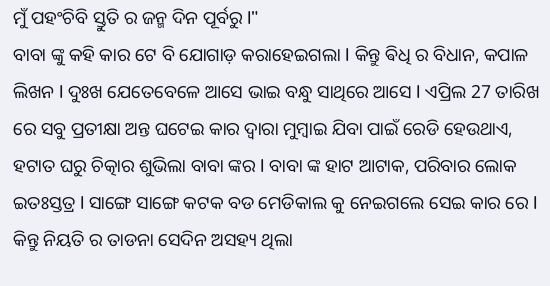ମୁଁ ପହଂଚିବି ସ୍ତୁତି ର ଜନ୍ମ ଦିନ ପୂର୍ବରୁ l"
ବାବା ଙ୍କୁ କହି କାର ଟେ ବି ଯୋଗାଡ଼ କରାହେଇଗଲା l କିନ୍ତୁ ଵିଧି ର ବିଧାନ, କପାଳ ଲିଖନ l ଦୁଃଖ ଯେତେବେଳେ ଆସେ ଭାଇ ବନ୍ଧୁ ସାଥିରେ ଆସେ l ଏପ୍ରିଲ 27 ତାରିଖ ରେ ସବୁ ପ୍ରତୀକ୍ଷା ଅନ୍ତ ଘଟେଇ କାର ଦ୍ୱାରା ମୁମ୍ବାଇ ଯିବା ପାଇଁ ରେଡି ହେଉଥାଏ, ହଟାତ ଘରୁ ଚିତ୍କାର ଶୁଭିଲା ବାବା ଙ୍କର l ବାବା ଙ୍କ ହାଟ ଆଟାକ, ପରିବାର ଲୋକ ଇତଃସ୍ତତ୍ର l ସାଙ୍ଗେ ସାଙ୍ଗେ କଟକ ବଡ ମେଡିକାଲ କୁ ନେଇଗଲେ ସେଇ କାର ରେ l କିନ୍ତୁ ନିୟତି ର ତାଡନା ସେଦିନ ଅସହ୍ୟ ଥିଲା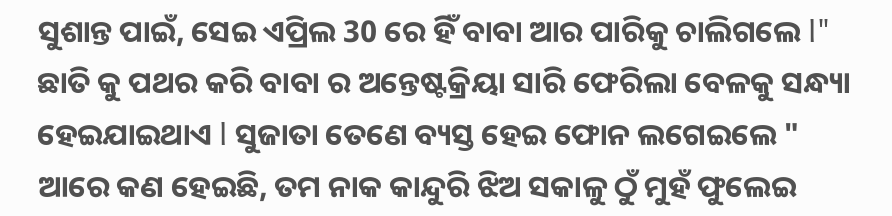ସୁଶାନ୍ତ ପାଇଁ, ସେଇ ଏପ୍ରିଲ 30 ରେ ହିଁ ବାବା ଆର ପାରିକୁ ଚାଲିଗଲେ l"
ଛାତି କୁ ପଥର କରି ବାବା ର ଅନ୍ତେଷ୍ଟକ୍ରିୟା ସାରି ଫେରିଲା ବେଳକୁ ସନ୍ଧ୍ୟା ହେଇଯାଇଥାଏ l ସୁଜାତା ତେଣେ ବ୍ୟସ୍ତ ହେଇ ଫୋନ ଲଗେଇଲେ " ଆରେ କଣ ହେଇଛି, ତମ ନାକ କାନ୍ଦୁରି ଝିଅ ସକାଳୁ ଠୁଁ ମୁହଁ ଫୁଲେଇ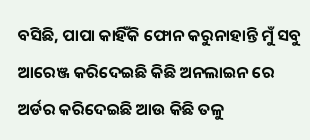ବସିଛି, ପାପା କାହିଁକି ଫୋନ କରୁନାହାନ୍ତି ମୁଁ ସବୁ ଆରେଞ୍ଜ କରିଦେଇଛି କିଛି ଅନଲାଇନ ରେ ଅର୍ଡର କରିଦେଇଛି ଆଉ କିଛି ତଳୁ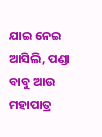ଯାଇ ନେଇ ଆସିଲି, ପଣ୍ଡା ବାବୁ ଆଉ ମହାପାତ୍ର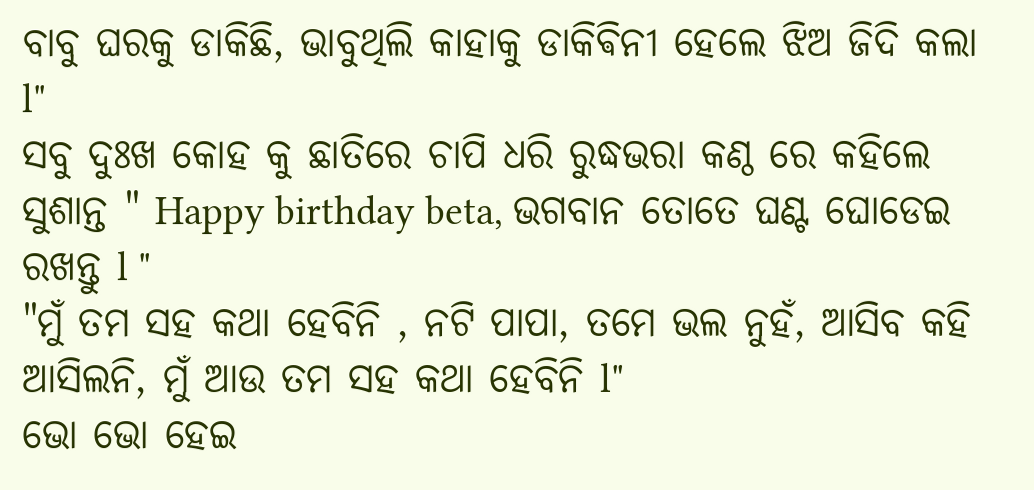ବାବୁ ଘରକୁ ଡାକିଛି, ଭାବୁଥିଲି କାହାକୁ ଡାକିଵିନୀ ହେଲେ ଝିଅ ଜିଦି କଲା l"
ସବୁ ଦୁଃଖ କୋହ କୁ ଛାତିରେ ଚାପି ଧରି ରୁଦ୍ଧଭରା କଣ୍ଠ ରେ କହିଲେ ସୁଶାନ୍ତ " Happy birthday beta, ଭଗବାନ ତୋତେ ଘଣ୍ଟ ଘୋଡେଇ ରଖନ୍ତୁ l "
"ମୁଁ ତମ ସହ କଥା ହେବିନି , ନଟି ପାପା, ତମେ ଭଲ ନୁହଁ, ଆସିବ କହି ଆସିଲନି, ମୁଁ ଆଉ ତମ ସହ କଥା ହେବିନି l"
ଭୋ ଭୋ ହେଇ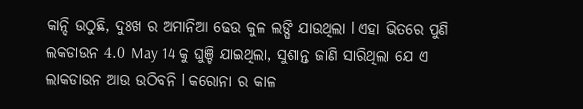କାନ୍ଦି ଉଠୁଛି, ଦୁଃଖ ର ଅମାନିଆ ଢେଉ କୁଳ ଲଙ୍ଘି ଯାଉଥିଲା l ଏହା ଭିତରେ ପୁଣି ଲକଡାଉନ 4.0 May 14 କୁ ଘୁଞ୍ଚି ଯାଇଥିଲା, ସୁଶାନ୍ତ ଜାଣି ସାରିଥିଲା ଯେ ଏ ଲାକଡାଉନ ଆଉ ଉଠିବନି l କରୋନା ର କାଳ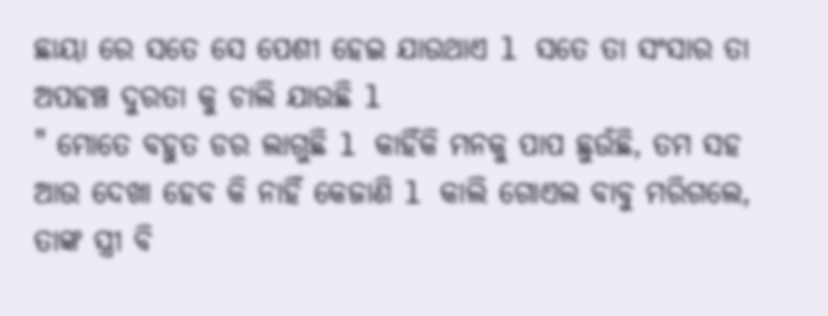ଛାୟା ରେ ସତେ ସେ ପେଶୀ ହେଇ ଯାଉଥାଏ l ସତେ ତା ସଂସାର ତା ଅପହଞ୍ଚ ଦୁରତା କୁ ଚାଲି ଯାଉଛି l
" ମୋତେ ବହୁତ ଡର ଲାଗୁଛି l କାହିଁକି ମନକୁ ପାପ ଛୁଉଁଛି, ତମ ସହ ଆଉ ଦେଖା ହେବ କି ନାହିଁ କେଜାଣି l କାଲି ଗୋଏଲ ବାବୁ ମରିଗଲେ, ତାଙ୍କ ସ୍ତ୍ରୀ ବି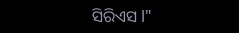ସିରିଏସ l"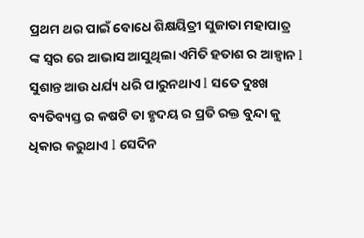ପ୍ରଥମ ଥର ପାଇଁ ବୋଧେ ଶିକ୍ଷୟିତ୍ରୀ ସୁଜାତା ମହାପାତ୍ର ଙ୍କ ସ୍ୱର ରେ ଆଭାସ ଆସୁଥିଲା ଏମିତି ହତାଶ ର ଆହ୍ୱାନ l
ସୁଶାନ୍ତ ଆଉ ଧର୍ଯ୍ୟ ଧରି ପାରୁନଥାଏ l ସତେ ଦୁଃଖ ବ୍ୟତିବ୍ୟସ୍ତ ର କଷଟି ତା ହୃଦୟ ର ପ୍ରତି ରକ୍ତ ବୁନ୍ଦା କୁ ଧିକାର କରୁଥାଏ l ସେଦିନ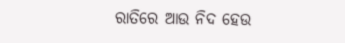ରାତିରେ ଆଉ ନିଦ ହେଉ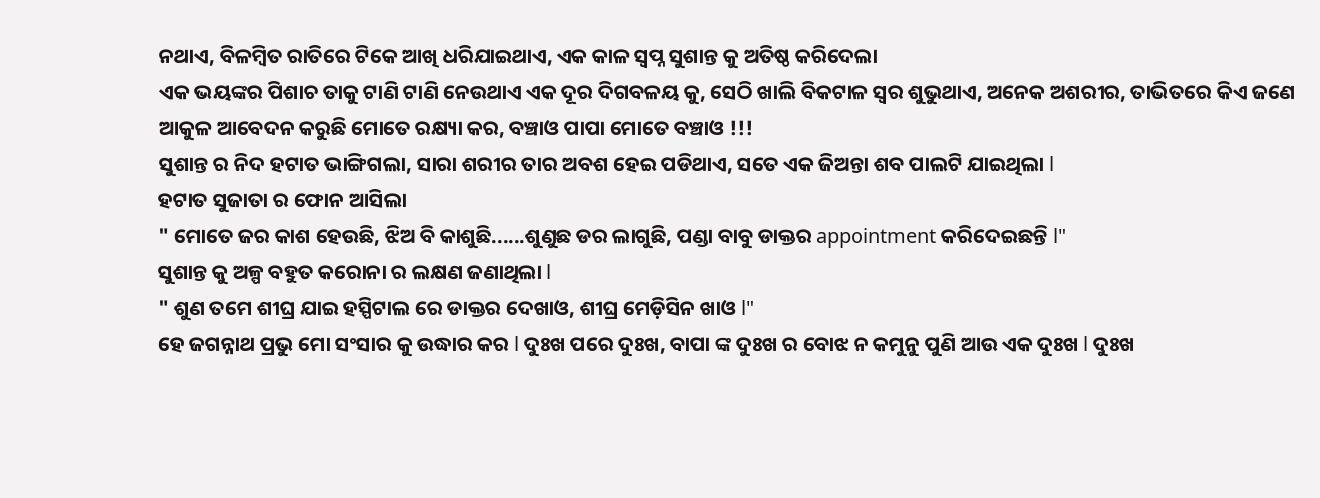ନଥାଏ, ବିଳମ୍ବିତ ରାତିରେ ଟିକେ ଆଖି ଧରିଯାଇଥାଏ, ଏକ କାଳ ସ୍ବପ୍ନ ସୁଶାନ୍ତ କୁ ଅତିଷ୍ଠ କରିଦେଲା
ଏକ ଭୟଙ୍କର ପିଶାଚ ତାକୁ ଟାଣି ଟାଣି ନେଉଥାଏ ଏକ ଦୂର ଦିଗବଳୟ କୁ, ସେଠି ଖାଲି ବିକଟାଳ ସ୍ୱର ଶୁଭୁଥାଏ, ଅନେକ ଅଶରୀର, ତାଭିତରେ କିଏ ଜଣେ ଆକୁଳ ଆବେଦନ କରୁଛି ମୋତେ ରକ୍ଷ୍ୟା କର, ବଞ୍ଚାଓ ପାପା ମୋତେ ବଞ୍ଚାଓ !!!
ସୁଶାନ୍ତ ର ନିଦ ହଟାତ ଭାଙ୍ଗିଗଲା, ସାରା ଶରୀର ତାର ଅବଶ ହେଇ ପଡିଥାଏ, ସତେ ଏକ ଜିଅନ୍ତା ଶବ ପାଲଟି ଯାଇଥିଲା l
ହଟାତ ସୁଜାତା ର ଫୋନ ଆସିଲା
" ମୋତେ ଜର କାଶ ହେଉଛି, ଝିଅ ବି କାଶୁଛି......ଶୁଣୁଛ ଡର ଲାଗୁଛି, ପଣ୍ଡା ବାବୁ ଡାକ୍ତର appointment କରିଦେଇଛନ୍ତି l"
ସୁଶାନ୍ତ କୁ ଅଳ୍ପ ବହୁତ କରୋନା ର ଲକ୍ଷଣ ଜଣାଥିଲା l
" ଶୁଣ ତମେ ଶୀଘ୍ର ଯାଇ ହସ୍ପିଟାଲ ରେ ଡାକ୍ତର ଦେଖାଓ, ଶୀଘ୍ର ମେଡ଼ିସିନ ଖାଓ l"
ହେ ଜଗନ୍ନାଥ ପ୍ରଭୁ ମୋ ସଂସାର କୁ ଉଦ୍ଧାର କର l ଦୁଃଖ ପରେ ଦୁଃଖ, ବାପା ଙ୍କ ଦୁଃଖ ର ବୋଝ ନ କମୁନୁ ପୁଣି ଆଉ ଏକ ଦୁଃଖ l ଦୁଃଖ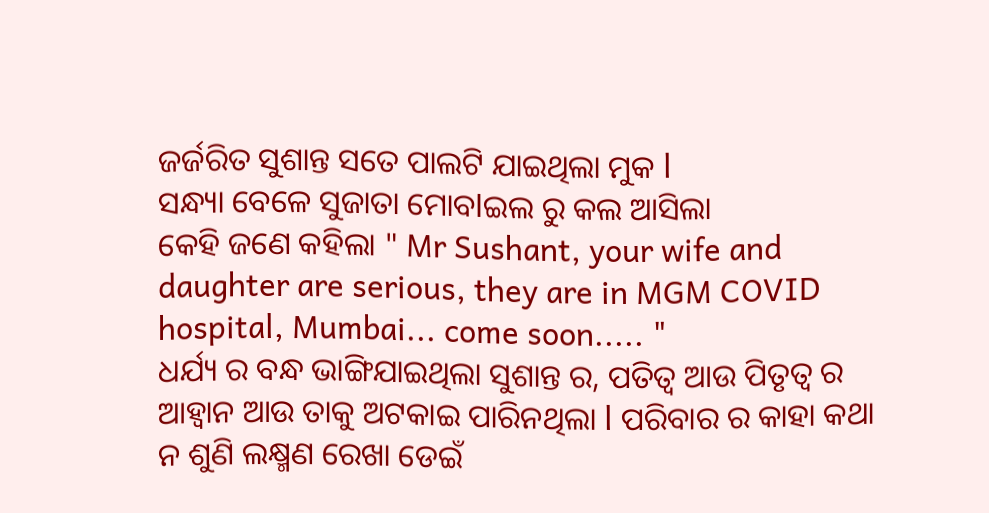ଜର୍ଜରିତ ସୁଶାନ୍ତ ସତେ ପାଲଟି ଯାଇଥିଲା ମୁକ l
ସନ୍ଧ୍ୟା ବେଳେ ସୁଜାତା ମୋବlଇଲ ରୁ କଲ ଆସିଲା
କେହି ଜଣେ କହିଲା " Mr Sushant, your wife and daughter are serious, they are in MGM COVID hospital, Mumbai... come soon..... "
ଧର୍ଯ୍ୟ ର ବନ୍ଧ ଭାଙ୍ଗିଯାଇଥିଲା ସୁଶାନ୍ତ ର, ପତିତ୍ବ ଆଉ ପିତୃତ୍ୱ ର ଆହ୍ୱାନ ଆଉ ତାକୁ ଅଟକାଇ ପାରିନଥିଲା l ପରିବାର ର କାହା କଥା ନ ଶୁଣି ଲକ୍ଷ୍ମଣ ରେଖା ଡେଇଁ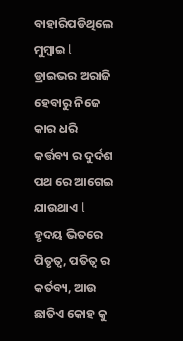ବାହାରିପଡିଥିଲେ ମୁମ୍ବାଇ l ଡ୍ରାଇଭର ଅରାଜି ହେବାରୁ ନିଜେ କାର ଧରି କର୍ତ୍ତବ୍ୟ ର ଦୁର୍ଦଶ ପଥ ରେ ଆଗେଇ ଯାଉଥାଏ l
ହୃଦୟ ଭିତରେ ପିତୃତ୍ୱ, ପତିତ୍ବ ର କର୍ତବ୍ୟ, ଆଉ ଛାତିଏ କୋହ କୁ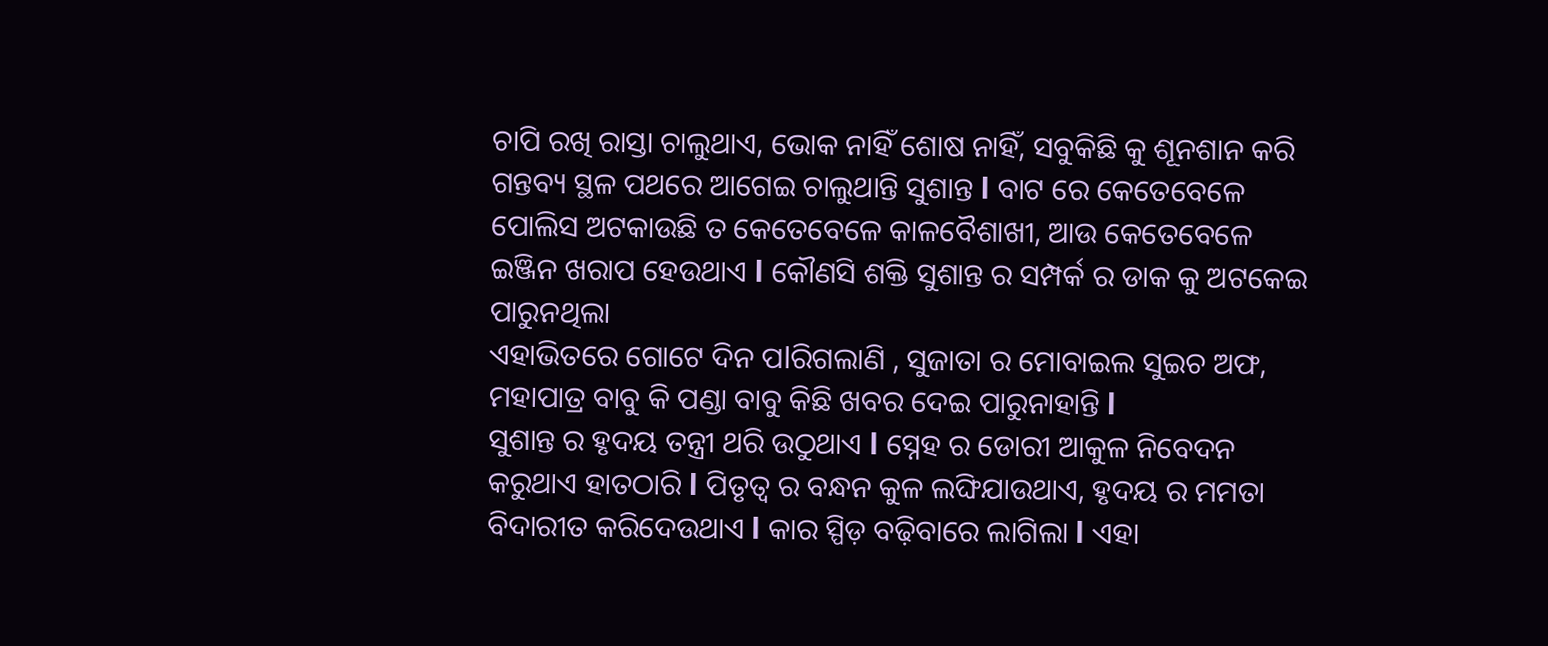ଚାପି ରଖି ରାସ୍ତା ଚାଲୁଥାଏ, ଭୋକ ନାହିଁ ଶୋଷ ନାହିଁ, ସବୁକିଛି କୁ ଶୂନଶାନ କରି ଗନ୍ତବ୍ୟ ସ୍ଥଳ ପଥରେ ଆଗେଇ ଚାଲୁଥାନ୍ତି ସୁଶାନ୍ତ l ବାଟ ରେ କେତେବେଳେ ପୋଲିସ ଅଟକାଉଛି ତ କେତେବେଳେ କାଳବୈଶାଖୀ, ଆଉ କେତେବେଳେ ଇଞ୍ଜିନ ଖରାପ ହେଉଥାଏ l କୌଣସି ଶକ୍ତି ସୁଶାନ୍ତ ର ସମ୍ପର୍କ ର ଡାକ କୁ ଅଟକେଇ ପାରୁନଥିଲା
ଏହାଭିତରେ ଗୋଟେ ଦିନ ପlରିଗଲାଣି , ସୁଜାତା ର ମୋବାଇଲ ସୁଇଚ ଅଫ, ମହାପାତ୍ର ବାବୁ କି ପଣ୍ଡା ବାବୁ କିଛି ଖବର ଦେଇ ପାରୁନାହାନ୍ତି l
ସୁଶାନ୍ତ ର ହୃଦୟ ତନ୍ତ୍ରୀ ଥରି ଉଠୁଥାଏ l ସ୍ନେହ ର ଡୋରୀ ଆକୁଳ ନିବେଦନ କରୁଥାଏ ହାତଠାରି l ପିତୃତ୍ୱ ର ବନ୍ଧନ କୁଳ ଲଙ୍ଘିଯାଉଥାଏ, ହୃଦୟ ର ମମତା ବିଦାରୀତ କରିଦେଉଥାଏ l କାର ସ୍ପିଡ଼ ବଢ଼ିବାରେ ଲାଗିଲା l ଏହା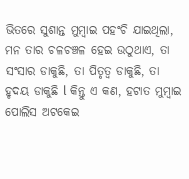ଭିତରେ ସୁଶାନ୍ତ ମୁମ୍ବାଇ ପହଂଚି ଯାଇଥିଲା, ମନ ତାର ଚଳଚଞ୍ଚଳ ହେଇ ଉଠୁଥାଏ, ତା ସଂସାର ଡାକୁଛି, ତା ପିତୃତ୍ୱ ଡାକୁଛି, ତା ହୃଦୟ ଡାକୁଛି l କିନ୍ତୁ ଏ କଣ, ହଟାତ ମୁମ୍ବାଇ ପୋଲିସ ଅଟକେଇ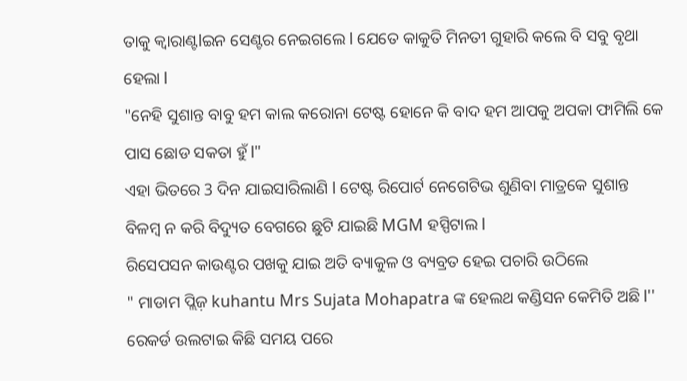ତାକୁ କ୍ୱାରାଣ୍ଟlଇନ ସେଣ୍ଟର ନେଇଗଲେ l ଯେତେ କାକୁତି ମିନତୀ ଗୁହାରି କଲେ ବି ସବୁ ବୃଥା ହେଲା l
"ନେହି ସୁଶାନ୍ତ ବାବୁ ହମ କାଲ କରୋନା ଟେଷ୍ଟ ହୋନେ କି ବାଦ ହମ ଆପକୁ ଅପକା ଫାମିଲି କେ ପାସ ଛୋଡ ସକତା ହୁଁ l"
ଏହା ଭିତରେ 3 ଦିନ ଯାଇସାରିଲାଣି l ଟେଷ୍ଟ ରିପୋର୍ଟ ନେଗେଟିଭ ଶୁଣିବା ମାତ୍ରକେ ସୁଶାନ୍ତ ବିଳମ୍ବ ନ କରି ବିଦ୍ୟୁତ ବେଗରେ ଛୁଟି ଯାଇଛି MGM ହସ୍ପିଟାଲ l
ରିସେପସନ କାଉଣ୍ଟର ପଖକୁ ଯାଇ ଅତି ବ୍ୟାକୁଳ ଓ ବ୍ୟବ୍ରତ ହେଇ ପଚାରି ଉଠିଲେ
" ମାଡାମ ପ୍ଲିଜ଼ kuhantu Mrs Sujata Mohapatra ଙ୍କ ହେଲଥ କଣ୍ଡିସନ କେମିତି ଅଛି l''
ରେକର୍ଡ ଉଲଟାଇ କିଛି ସମୟ ପରେ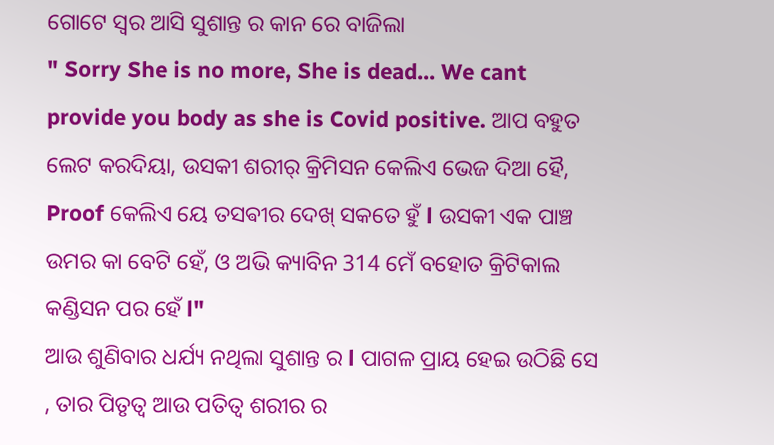ଗୋଟେ ସ୍ୱର ଆସି ସୁଶାନ୍ତ ର କାନ ରେ ବାଜିଲା
" Sorry She is no more, She is dead... We cant provide you body as she is Covid positive. ଆପ ବହୁତ ଲେଟ କରଦିୟା, ଉସକୀ ଶରୀର୍ କ୍ରିମିସନ କେଲିଏ ଭେଜ ଦିଆ ହୈ, Proof କେଲିଏ ୟେ ତସଵୀର ଦେଖ୍ ସକତେ ହୁଁ l ଉସକୀ ଏକ ପାଞ୍ଚ ଉମର କା ବେଟି ହେଁ, ଓ ଅଭି କ୍ୟାବିନ 314 ମେଁ ବହୋତ କ୍ରିଟିକାଲ କଣ୍ଡିସନ ପର ହେଁ l"
ଆଉ ଶୁଣିବାର ଧର୍ଯ୍ୟ ନଥିଲା ସୁଶାନ୍ତ ର l ପାଗଳ ପ୍ରାୟ ହେଇ ଉଠିଛି ସେ , ତାର ପିତୃତ୍ୱ ଆଉ ପତିତ୍ବ ଶରୀର ର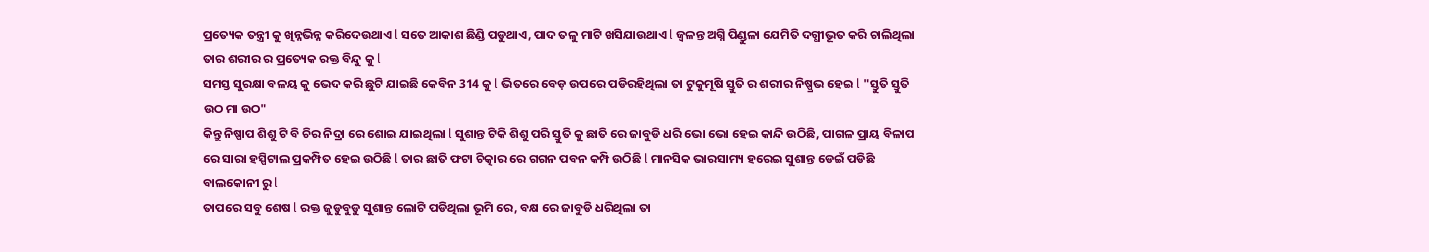ପ୍ରତ୍ୟେକ ତନ୍ତ୍ରୀ କୁ ଖିନ୍ନଭିନ୍ନ କରିଦେଉଥାଏ l ସତେ ଆକାଶ ଛିଣ୍ଡି ପଡୁଥାଏ, ପାଦ ତଳୁ ମାଟି ଖସିଯାଉଥାଏ l ଜ୍ୱଳନ୍ତ ଅଗ୍ନି ପିଣ୍ଡୁଳା ଯେମିତି ଦଗ୍ଧୀଭୂତ କରି ଚାଲିଥିଲା ତାର ଶରୀର ର ପ୍ରତ୍ୟେକ ରକ୍ତ ବିନ୍ଦୁ କୁ l
ସମସ୍ତ ସୁରକ୍ଷା ବଳୟ କୁ ଭେଦ କରି ଛୁଟି ଯାଇଛି କେବିନ 314 କୁ l ଭିତରେ ବେଡ଼ ଉପରେ ପଡିରହିଥିଲା ତା ଟୁକୁମୂଷି ସ୍ତୁତି ର ଶରୀର ନିଷ୍ପ୍ରଭ ହେଇ l "ସ୍ତୁତି ସ୍ତୁତି ଉଠ ମା ଉଠ"
କିନ୍ତୁ ନିଷ୍ପାପ ଶିଶୁ ଟି ବି ଚିର ନିଦ୍ରା ରେ ଶୋଇ ଯାଇଥିଲା l ସୁଶାନ୍ତ ଟିକି ଶିଶୁ ପରି ସ୍ତୁତି କୁ ଛାତି ରେ ଜାବୁଡି ଧରି ଭୋ ଭୋ ହେଇ କାନ୍ଦି ଉଠିଛି, ପାଗଳ ପ୍ରାୟ ବିଳାପ ରେ ସାରା ହସ୍ପିଟାଲ ପ୍ରକମ୍ପିତ ହେଇ ଉଠିଛି l ତାର ଛାତି ଫଟା ଚିତ୍କାର ରେ ଗଗନ ପବନ କମ୍ପି ଉଠିଛି l ମାନସିକ ଭାରସାମ୍ୟ ହରେଇ ସୁଶାନ୍ତ ଡେଇଁ ପଡିଛି ବାଲକୋନୀ ରୁ l
ତାପରେ ସବୁ ଶେଷ l ରକ୍ତ ଜୁଡୁବୁଡୁ ସୁଶାନ୍ତ ଲୋଟି ପଡିଥିଲା ଭୂମି ରେ, ବକ୍ଷ ରେ ଜାବୁଡି ଧରିଥିଲା ତା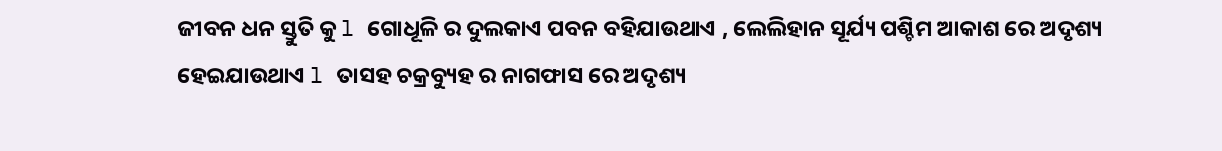ଜୀବନ ଧନ ସ୍ତୁତି କୁ l ଗୋଧୂଳି ର ଦୁଲକାଏ ପବନ ବହିଯାଉଥାଏ , ଲେଲିହାନ ସୂର୍ଯ୍ୟ ପଶ୍ଚିମ ଆକାଶ ରେ ଅଦୃଶ୍ୟ ହେଇଯାଉଥାଏ l ତାସହ ଚକ୍ରବ୍ୟୁହ ର ନାଗଫାସ ରେ ଅଦୃଶ୍ୟ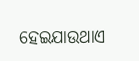ହେଇଯାଉଥାଏ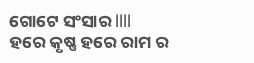ଗୋଟେ ସଂସାର llll
ହରେ କୃଷ୍ଣ ହରେ ରାମ ର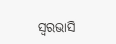ସ୍ୱରଭାସି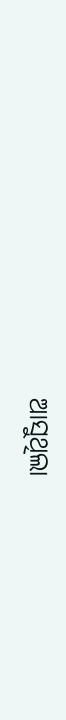ଆସୁଥିଲା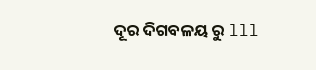ଦୂର ଦିଗବଳୟ ରୁ lll